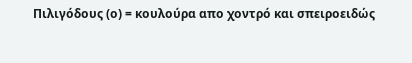Πιλιγόδους (ο) = κουλούρα απο χοντρό και σπειροειδώς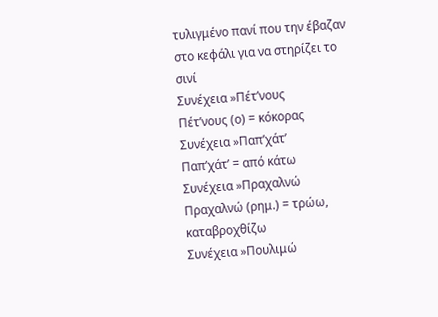τυλιγμένο πανί που την έβαζαν στο κεφάλι για να στηρίζει το σινί
Συνέχεια »Πέτ’νους
Πέτ’νους (ο) = κόκορας
Συνέχεια »Παπ’χάτ’
Παπ’χάτ’ = από κάτω
Συνέχεια »Πραχαλνώ
Πραχαλνώ (ρημ.) = τρώω, καταβροχθίζω
Συνέχεια »Πουλιμώ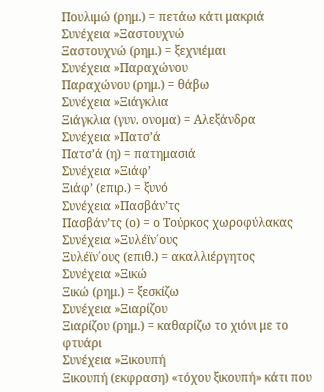Πουλιμώ (ρημ.) = πετάω κάτι μακριά
Συνέχεια »Ξαστουχνώ
Ξαστουχνώ (ρημ.) = ξεχνιέμαι
Συνέχεια »Παραχώνου
Παραχώνου (ρημ.) = θάβω
Συνέχεια »Ξιάγκλια
Ξιάγκλια (γυν. ονομα) = Αλεξάνδρα
Συνέχεια »Πατσ’ά
Πατσ’ά (η) = πατημασιά
Συνέχεια »Ξιάφ’
Ξιάφ’ (επιρ.) = ξυνό
Συνέχεια »Πασβάν’τς
Πασβάν’τς (ο) = ο Τούρκος χωροφύλακας
Συνέχεια »Ξυλέϊν΄ους
Ξυλέϊν΄ους (επιθ.) = ακαλλιέργητος
Συνέχεια »Ξικώ
Ξικώ (ρημ.) = ξεσκίζω
Συνέχεια »Ξιαρίζου
Ξιαρίζου (ρημ.) = καθαρίζω το χιόνι με το φτυάρι
Συνέχεια »Ξικουπή
Ξικουπή (εκφραση) «τόχου ξικουπή» κάτι που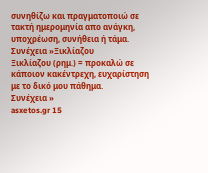συνηθίζω και πραγματοποιώ σε τακτή ημερομηνία απο ανάγκη, υποχρέωση, συνήθεια ή τάμα.
Συνέχεια »Ξικλίαζου
Ξικλίαζου (ρημ.) = προκαλώ σε κάποιον κακέντρεχη, ευχαρίστηση με το δικό μου πάθημα.
Συνέχεια »
asxetos.gr 15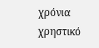χρόνια χρηστικό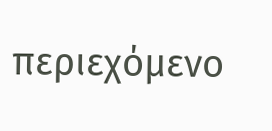περιεχόμενο